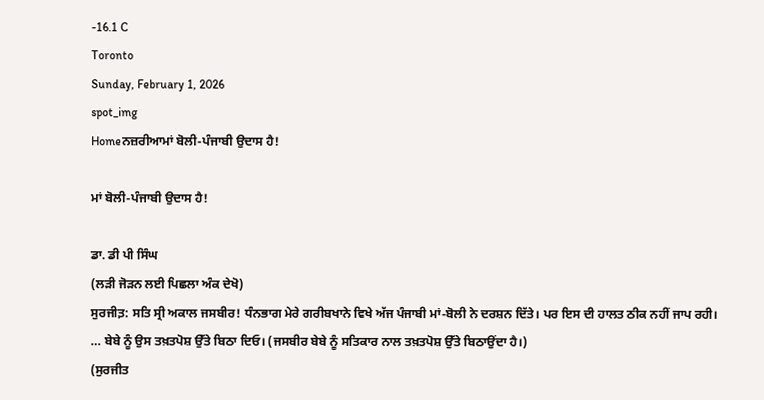-16.1 C
Toronto
Sunday, February 1, 2026
spot_img
Homeਨਜ਼ਰੀਆਮਾਂ ਬੋਲੀ-ਪੰਜਾਬੀ ਉਦਾਸ ਹੈ!

ਮਾਂ ਬੋਲੀ-ਪੰਜਾਬੀ ਉਦਾਸ ਹੈ!

ਡਾ. ਡੀ ਪੀ ਸਿੰਘ
(ਲੜੀ ਜੋੜਨ ਲਈ ਪਿਛਲਾ ਅੰਕ ਦੇਖੋ)
ਸੁਰਜੀਤ਼: ਸਤਿ ਸ੍ਰੀ ਅਕਾਲ ਜਸਬੀਰ! ਧੰਨਭਾਗ ਮੇਰੇ ਗਰੀਬਖਾਨੇ ਵਿਖੇ ਅੱਜ ਪੰਜਾਬੀ ਮਾਂ-ਬੋਲੀ ਨੇ ਦਰਸ਼ਨ ਦਿੱਤੇ। ਪਰ ਇਸ ਦੀ ਹਾਲਤ ਠੀਕ ਨਹੀਂ ਜਾਪ ਰਹੀ। … ਬੇਬੇ ਨੂੰ ਉਸ ਤਖ਼ਤਪੋਸ਼ ਉੱਤੇ ਬਿਠਾ ਦਿਓ। (ਜਸਬੀਰ ਬੇਬੇ ਨੂੰ ਸਤਿਕਾਰ ਨਾਲ ਤਖ਼ਤਪੋਸ਼ ਉੱਤੇ ਬਿਠਾਉਂਦਾ ਹੈ।)
(ਸੁਰਜੀਤ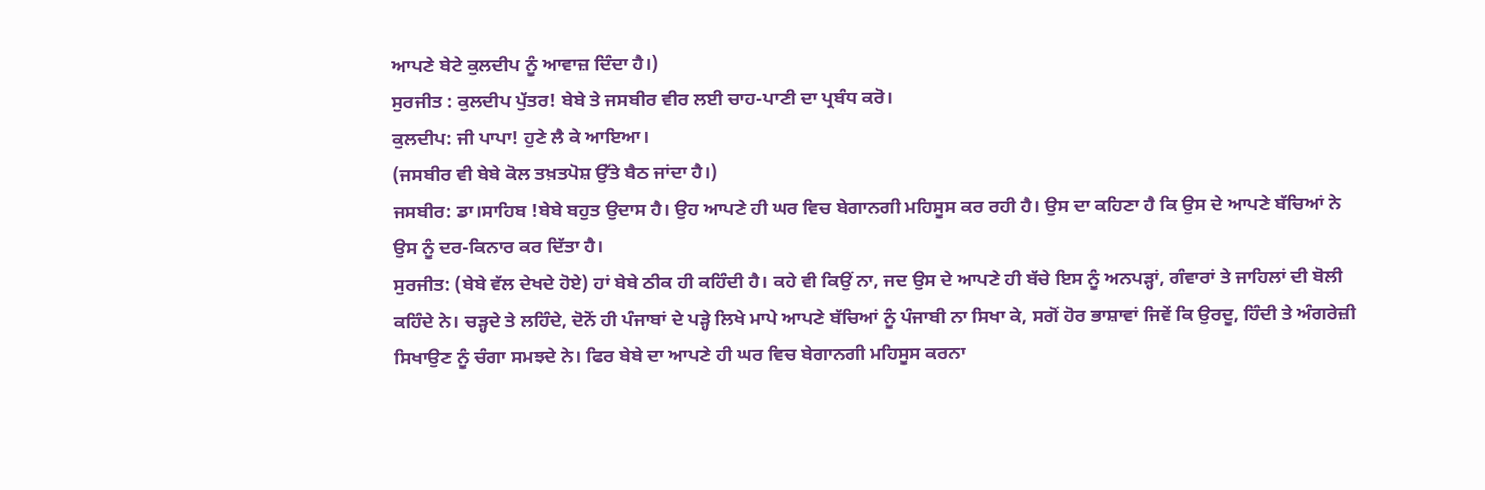ਆਪਣੇ ਬੇਟੇ ਕੁਲਦੀਪ ਨੂੰ ਆਵਾਜ਼ ਦਿੰਦਾ ਹੈ।)
ਸੁਰਜੀਤ : ਕੁਲਦੀਪ ਪੁੱਤਰ! ਬੇਬੇ ਤੇ ਜਸਬੀਰ ਵੀਰ ਲਈ ਚਾਹ-ਪਾਣੀ ਦਾ ਪ੍ਰਬੰਧ ਕਰੋ।
ਕੁਲਦੀਪ: ਜੀ ਪਾਪਾ! ਹੁਣੇ ਲੈ ਕੇ ਆਇਆ।
(ਜਸਬੀਰ ਵੀ ਬੇਬੇ ਕੋਲ ਤਖ਼ਤਪੋਸ਼ ਉੱਤੇ ਬੈਠ ਜਾਂਦਾ ਹੈ।)
ਜਸਬੀਰ: ਡਾ।ਸਾਹਿਬ !ਬੇਬੇ ਬਹੁਤ ਉਦਾਸ ਹੈ। ਉਹ ਆਪਣੇ ਹੀ ਘਰ ਵਿਚ ਬੇਗਾਨਗੀ ਮਹਿਸੂਸ ਕਰ ਰਹੀ ਹੈ। ਉਸ ਦਾ ਕਹਿਣਾ ਹੈ ਕਿ ਉਸ ਦੇ ਆਪਣੇ ਬੱਚਿਆਂ ਨੇ ਉਸ ਨੂੰ ਦਰ-ਕਿਨਾਰ ਕਰ ਦਿੱਤਾ ਹੈ।
ਸੁਰਜੀਤ: (ਬੇਬੇ ਵੱਲ ਦੇਖਦੇ ਹੋਏ) ਹਾਂ ਬੇਬੇ ਠੀਕ ਹੀ ਕਹਿੰਦੀ ਹੈ। ਕਹੇ ਵੀ ਕਿਉਂ ਨਾ, ਜਦ ਉਸ ਦੇ ਆਪਣੇ ਹੀ ਬੱਚੇ ਇਸ ਨੂੰ ਅਨਪੜ੍ਹਾਂ, ਗੰਵਾਰਾਂ ਤੇ ਜਾਹਿਲਾਂ ਦੀ ਬੋਲੀ ਕਹਿੰਦੇ ਨੇ। ਚੜ੍ਹਦੇ ਤੇ ਲਹਿੰਦੇ, ਦੋਨੋਂ ਹੀ ਪੰਜਾਬਾਂ ਦੇ ਪੜ੍ਹੇ ਲਿਖੇ ਮਾਪੇ ਆਪਣੇ ਬੱਚਿਆਂ ਨੂੰ ਪੰਜਾਬੀ ਨਾ ਸਿਖਾ ਕੇ, ਸਗੋਂ ਹੋਰ ਭਾਸ਼ਾਵਾਂ ਜਿਵੇਂ ਕਿ ਉਰਦੂ, ਹਿੰਦੀ ਤੇ ਅੰਗਰੇਜ਼ੀ ਸਿਖਾਉਣ ਨੂੰ ਚੰਗਾ ਸਮਝਦੇ ਨੇ। ਫਿਰ ਬੇਬੇ ਦਾ ਆਪਣੇ ਹੀ ਘਰ ਵਿਚ ਬੇਗਾਨਗੀ ਮਹਿਸੂਸ ਕਰਨਾ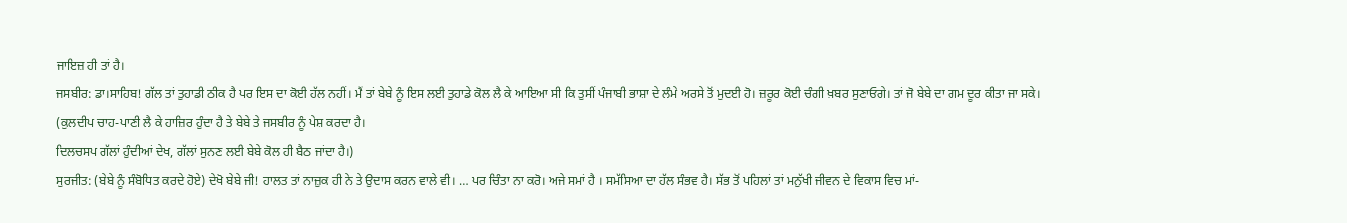ਜਾਇਜ਼ ਹੀ ਤਾਂ ਹੈ।
ਜਸਬੀਰ: ਡਾ।ਸਾਹਿਬ! ਗੱਲ ਤਾਂ ਤੁਹਾਡੀ ਠੀਕ ਹੈ ਪਰ ਇਸ ਦਾ ਕੋਈ ਹੱਲ ਨਹੀਂ। ਮੈਂ ਤਾਂ ਬੇਬੇ ਨੂੰ ਇਸ ਲਈ ਤੁਹਾਡੇ ਕੋਲ ਲੈ ਕੇ ਆਇਆ ਸੀ ਕਿ ਤੁਸੀਂ ਪੰਜਾਬੀ ਭਾਸ਼ਾ ਦੇ ਲੰਮੇ ਅਰਸੇ ਤੋਂ ਮੁਦਈ ਹੋ। ਜ਼ਰੂਰ ਕੋਈ ਚੰਗੀ ਖ਼ਬਰ ਸੁਣਾਓਗੇ। ਤਾਂ ਜੋ ਬੇਬੇ ਦਾ ਗਮ ਦੂਰ ਕੀਤਾ ਜਾ ਸਕੇ।
(ਕੁਲਦੀਪ ਚਾਹ-ਪਾਣੀ ਲੈ ਕੇ ਹਾਜ਼ਿਰ ਹੁੰਦਾ ਹੈ ਤੇ ਬੇਬੇ ਤੇ ਜਸਬੀਰ ਨੂੰ ਪੇਸ਼ ਕਰਦਾ ਹੈ।
ਦਿਲਚਸਪ ਗੱਲਾਂ ਹੁੰਦੀਆਂ ਦੇਖ, ਗੱਲਾਂ ਸੁਨਣ ਲਈ ਬੇਬੇ ਕੋਲ ਹੀ ਬੈਠ ਜਾਂਦਾ ਹੈ।)
ਸੁਰਜੀਤ: (ਬੇਬੇ ਨੂੰ ਸੰਬੋਧਿਤ ਕਰਦੇ ਹੋਏ) ਦੇਖੋ ਬੇਬੇ ਜੀ! ਹਾਲਤ ਤਾਂ ਨਾਜ਼ੁਕ ਹੀ ਨੇ ਤੇ ਉਦਾਸ ਕਰਨ ਵਾਲੇ ਵੀ। … ਪਰ ਚਿੰਤਾ ਨਾ ਕਰੋ। ਅਜੇ ਸਮਾਂ ਹੈ । ਸਮੱਸਿਆ ਦਾ ਹੱਲ ਸੰਭਵ ਹੈ। ਸੱਭ ਤੋਂ ਪਹਿਲਾਂ ਤਾਂ ਮਨੁੱਖੀ ਜੀਵਨ ਦੇ ਵਿਕਾਸ ਵਿਚ ਮਾਂ-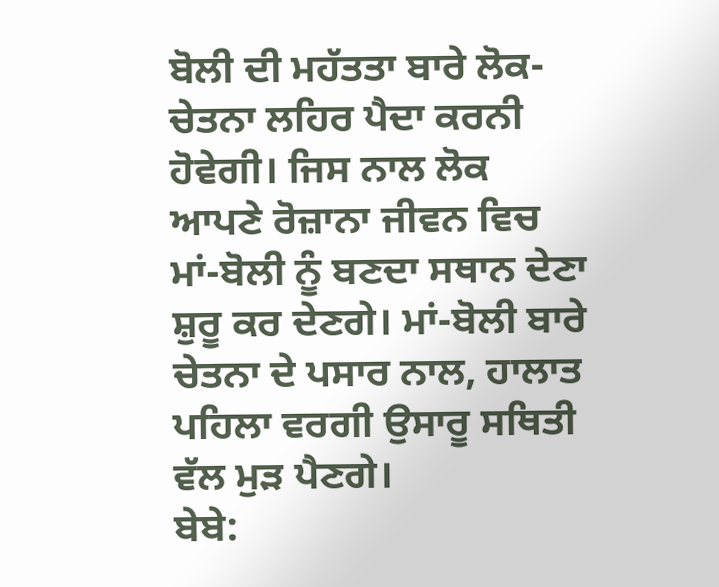ਬੋਲੀ ਦੀ ਮਹੱਤਤਾ ਬਾਰੇ ਲੋਕ-ਚੇਤਨਾ ਲਹਿਰ ਪੈਦਾ ਕਰਨੀ ਹੋਵੇਗੀ। ਜਿਸ ਨਾਲ ਲੋਕ ਆਪਣੇ ਰੋਜ਼ਾਨਾ ਜੀਵਨ ਵਿਚ ਮਾਂ-ਬੋਲੀ ਨੂੰ ਬਣਦਾ ਸਥਾਨ ਦੇਣਾ ਸ਼ੁਰੂ ਕਰ ਦੇਣਗੇ। ਮਾਂ-ਬੋਲੀ ਬਾਰੇ ਚੇਤਨਾ ਦੇ ਪਸਾਰ ਨਾਲ, ਹਾਲਾਤ ਪਹਿਲਾ ਵਰਗੀ ਉਸਾਰੂ ਸਥਿਤੀ ਵੱਲ ਮੁੜ ਪੈਣਗੇ।
ਬੇਬੇ: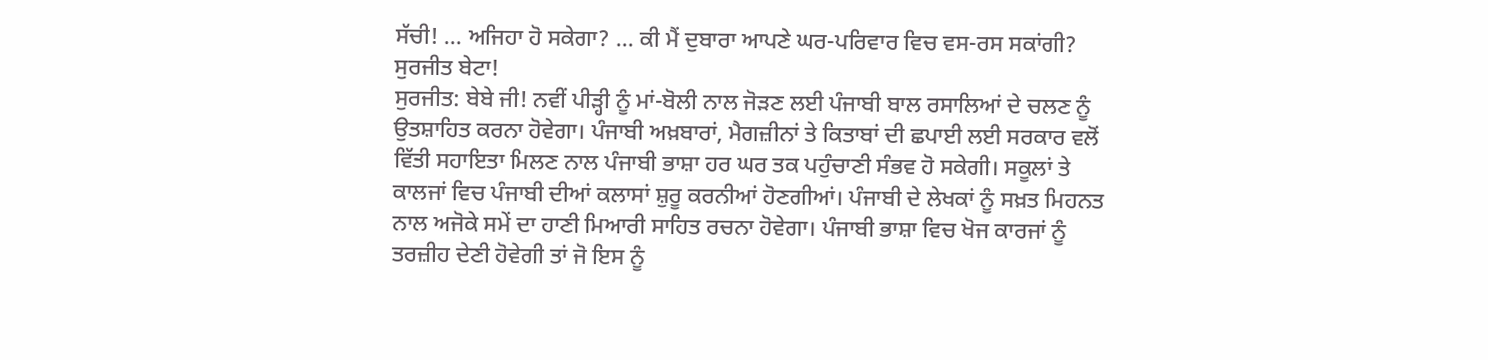ਸੱਚੀ! … ਅਜਿਹਾ ਹੋ ਸਕੇਗਾ? … ਕੀ ਮੈਂ ਦੁਬਾਰਾ ਆਪਣੇ ਘਰ-ਪਰਿਵਾਰ ਵਿਚ ਵਸ-ਰਸ ਸਕਾਂਗੀ? ਸੁਰਜੀਤ ਬੇਟਾ!
ਸੁਰਜੀਤ: ਬੇਬੇ ਜੀ! ਨਵੀਂ ਪੀੜ੍ਹੀ ਨੂੰ ਮਾਂ-ਬੋਲੀ ਨਾਲ ਜੋੜਣ ਲਈ ਪੰਜਾਬੀ ਬਾਲ ਰਸਾਲਿਆਂ ਦੇ ਚਲਣ ਨੂੰ ਉਤਸ਼ਾਹਿਤ ਕਰਨਾ ਹੋਵੇਗਾ। ਪੰਜਾਬੀ ਅਖ਼ਬਾਰਾਂ, ਮੈਗਜ਼ੀਨਾਂ ਤੇ ਕਿਤਾਬਾਂ ਦੀ ਛਪਾਈ ਲਈ ਸਰਕਾਰ ਵਲੋਂ ਵਿੱਤੀ ਸਹਾਇਤਾ ਮਿਲਣ ਨਾਲ ਪੰਜਾਬੀ ਭਾਸ਼ਾ ਹਰ ਘਰ ਤਕ ਪਹੁੰਚਾਣੀ ਸੰਭਵ ਹੋ ਸਕੇਗੀ। ਸਕੂਲਾਂ ਤੇ ਕਾਲਜਾਂ ਵਿਚ ਪੰਜਾਬੀ ਦੀਆਂ ਕਲਾਸਾਂ ਸ਼ੁਰੂ ਕਰਨੀਆਂ ਹੋਣਗੀਆਂ। ਪੰਜਾਬੀ ਦੇ ਲੇਖਕਾਂ ਨੂੰ ਸਖ਼ਤ ਮਿਹਨਤ ਨਾਲ ਅਜੋਕੇ ਸਮੇਂ ਦਾ ਹਾਣੀ ਮਿਆਰੀ ਸਾਹਿਤ ਰਚਨਾ ਹੋਵੇਗਾ। ਪੰਜਾਬੀ ਭਾਸ਼ਾ ਵਿਚ ਖੋਜ ਕਾਰਜਾਂ ਨੂੰ ਤਰਜ਼ੀਹ ਦੇਣੀ ਹੋਵੇਗੀ ਤਾਂ ਜੋ ਇਸ ਨੂੰ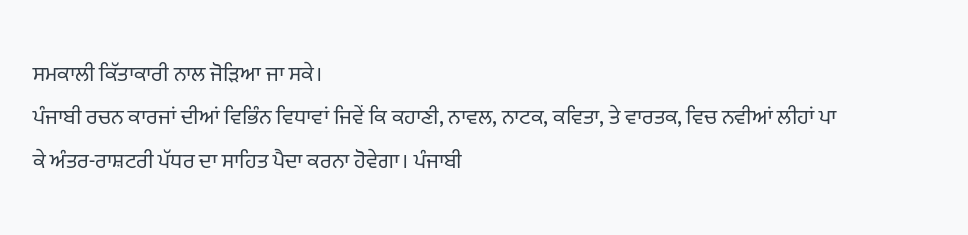ਸਮਕਾਲੀ ਕਿੱਤਾਕਾਰੀ ਨਾਲ ਜੋੜਿਆ ਜਾ ਸਕੇ।
ਪੰਜਾਬੀ ਰਚਨ ਕਾਰਜਾਂ ਦੀਆਂ ਵਿਭਿੰਨ ਵਿਧਾਵਾਂ ਜਿਵੇਂ ਕਿ ਕਹਾਣੀ, ਨਾਵਲ, ਨਾਟਕ, ਕਵਿਤਾ, ਤੇ ਵਾਰਤਕ, ਵਿਚ ਨਵੀਆਂ ਲੀਹਾਂ ਪਾ ਕੇ ਅੰਤਰ-ਰਾਸ਼ਟਰੀ ਪੱਧਰ ਦਾ ਸਾਹਿਤ ਪੈਦਾ ਕਰਨਾ ਹੋਵੇਗਾ। ਪੰਜਾਬੀ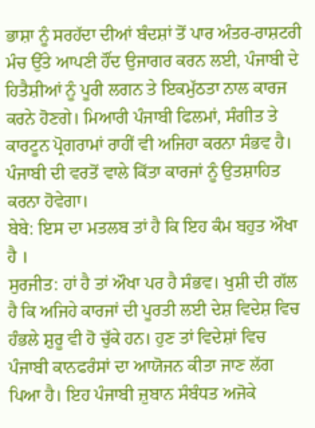ਭਾਸ਼ਾ ਨੂੰ ਸਰਹੱਦਾ ਦੀਆਂ ਬੰਦਸ਼ਾਂ ਤੋਂ ਪਾਰ ਅੰਤਰ-ਰਾਸ਼ਟਰੀ ਮੰਚ ਉੱਤੇ ਆਪਣੀ ਹੌਂਦ ਉਜਾਗਰ ਕਰਨ ਲਈ, ਪੰਜਾਬੀ ਦੇ ਹਿਤੈਸ਼ੀਆਂ ਨੂੰ ਪੂਰੀ ਲਗਨ ਤੇ ਇਕਮੁੱਠਤਾ ਨਾਲ ਕਾਰਜ ਕਰਨੇ ਹੋਣਗੇ। ਮਿਆਰੀ ਪੰਜਾਬੀ ਫਿਲਮਾਂ, ਸੰਗੀਤ ਤੇ ਕਾਰਟੂਨ ਪ੍ਰੋਗਰਾਮਾਂ ਰਾਹੀਂ ਵੀ ਅਜਿਹਾ ਕਰਨਾ ਸੰਭਵ ਹੈ। ਪੰਜਾਬੀ ਦੀ ਵਰਤੋਂ ਵਾਲੇ ਕਿੱਤਾ ਕਾਰਜਾਂ ਨੂੰ ਉਤਸ਼ਾਹਿਤ ਕਰਨਾ ਹੋਵੇਗਾ।
ਬੇਬੇ: ਇਸ ਦਾ ਮਤਲਬ ਤਾਂ ਹੈ ਕਿ ਇਹ ਕੰਮ ਬਹੁਤ ਔਖਾ ਹੈ ।
ਸੁਰਜੀਤ: ਹਾਂ ਹੈ ਤਾਂ ਔਖਾ ਪਰ ਹੈ ਸੰਭਵ। ਖੁਸ਼ੀ ਦੀ ਗੱਲ ਹੈ ਕਿ ਅਜਿਹੇ ਕਾਰਜਾਂ ਦੀ ਪੂਰਤੀ ਲਈ ਦੇਸ਼ ਵਿਦੇਸ਼ ਵਿਚ ਹੰਭਲੇ ਸ਼ੁਰੂ ਵੀ ਹੋ ਚੁੱਕੇ ਹਨ। ਹੁਣ ਤਾਂ ਵਿਦੇਸ਼ਾਂ ਵਿਚ ਪੰਜਾਬੀ ਕਾਨਫਰੰਸਾਂ ਦਾ ਆਯੋਜਨ ਕੀਤਾ ਜਾਣ ਲੱਗ ਪਿਆ ਹੈ। ਇਹ ਪੰਜਾਬੀ ਜ਼ੁਬਾਨ ਸੰਬੰਧਤ ਅਜੋਕੇ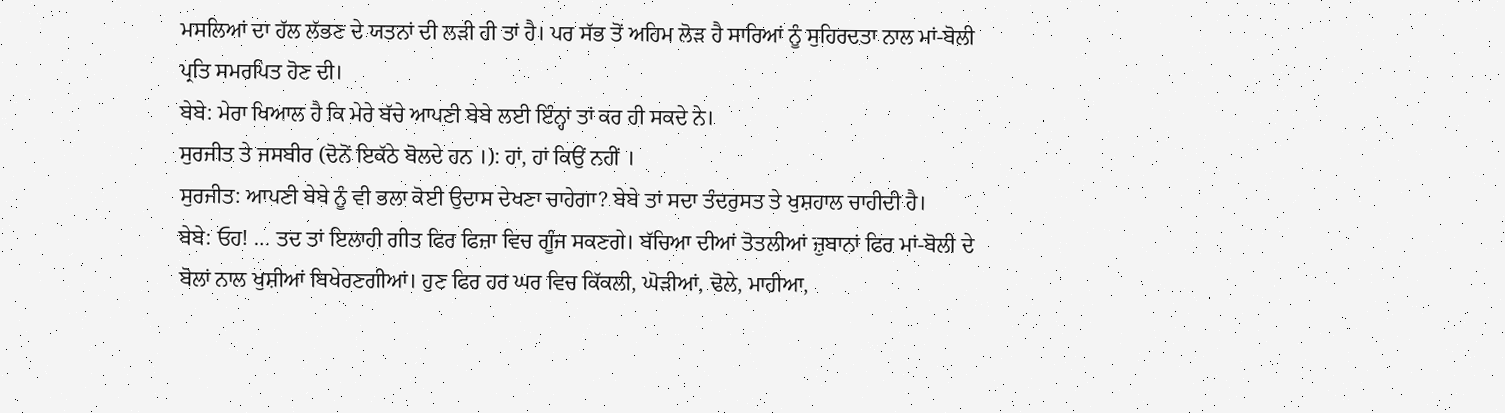ਮਸਲਿਆਂ ਦਾ ਹੱਲ ਲੱਭਣ ਦੇ ਯਤਨਾਂ ਦੀ ਲੜੀ ਹੀ ਤਾਂ ਹੈ। ਪਰ ਸੱਭ ਤੋਂ ਅਹਿਮ ਲੋੜ ਹੈ ਸਾਰਿਆਂ ਨੂੰ ਸੁਹਿਰਦਤਾ ਨਾਲ ਮਾਂ-ਬੋਲੀ ਪ੍ਰਤਿ ਸਮਰਪਿਤ ਹੋਣ ਦੀ।
ਬੇਬੇ: ਮੇਰਾ ਖਿਆਲ ਹੈ ਕਿ ਮੇਰੇ ਬੱਚੇ ਆਪਣੀ ਬੇਬੇ ਲਈ ਇੰਨ੍ਹਾਂ ਤਾਂ ਕਰ ਹੀ ਸਕਦੇ ਨੇ।
ਸੁਰਜੀਤ ਤੇ ਜਸਬੀਰ (ਦੋਨੋਂ ਇਕੱਠੇ ਬੋਲਦੇ ਹਨ ।): ਹਾਂ, ਹਾਂ ਕਿਉਂ ਨਹੀਂ ।
ਸੁਰਜੀਤ: ਆਪਣੀ ਬੇਬੇ ਨੂੰ ਵੀ ਭਲਾ ਕੋਈ ਉਦਾਸ ਦੇਖਣਾ ਚਾਹੇਗਾ? ਬੇਬੇ ਤਾਂ ਸਦਾ ਤੰਦਰੁਸਤ ਤੇ ਖੁਸ਼ਹਾਲ ਚਾਹੀਦੀ ਹੈ।
ਬੇਬੇ: ਓਹ! … ਤਦ ਤਾਂ ਇਲਾਹੀ ਗੀਤ ਫਿਰ ਫਿਜ਼ਾ ਵਿਚ ਗੂੰਜ ਸਕਣਗੇ। ਬੱਚਿਆ ਦੀਆਂ ਤੋਤਲੀਆਂ ਜ਼ੁਬਾਨਾਂ ਫਿਰ ਮਾਂ-ਬੋਲੀ ਦੇ ਬੋਲਾਂ ਨਾਲ ਖੁਸ਼ੀਆਂ ਬਿਖੇਰਣਗੀਆਂ। ਹੁਣ ਫਿਰ ਹਰ ਘਰ ਵਿਚ ਕਿੱਕਲੀ, ਘੋੜੀਆਂ, ਢੋਲੇ, ਮਾਹੀਆ,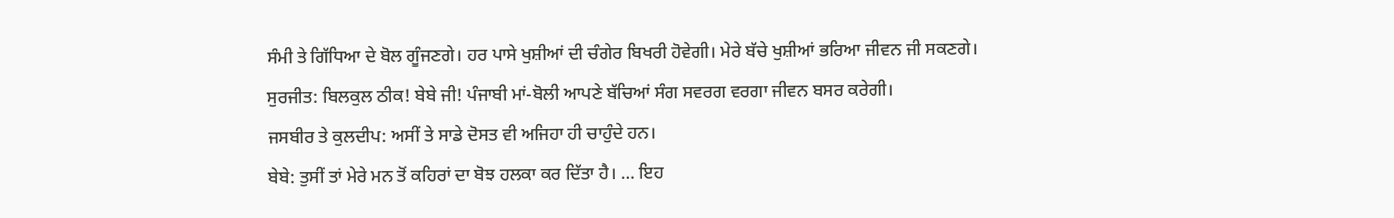ਸੰਮੀ ਤੇ ਗਿੱਧਿਆ ਦੇ ਬੋਲ ਗੂੰਜਣਗੇ। ਹਰ ਪਾਸੇ ਖੁਸ਼ੀਆਂ ਦੀ ਚੰਗੇਰ ਬਿਖਰੀ ਹੋਵੇਗੀ। ਮੇਰੇ ਬੱਚੇ ਖੁਸ਼ੀਆਂ ਭਰਿਆ ਜੀਵਨ ਜੀ ਸਕਣਗੇ।
ਸੁਰਜੀਤ: ਬਿਲਕੁਲ ਠੀਕ! ਬੇਬੇ ਜੀ! ਪੰਜਾਬੀ ਮਾਂ-ਬੋਲੀ ਆਪਣੇ ਬੱਚਿਆਂ ਸੰਗ ਸਵਰਗ ਵਰਗਾ ਜੀਵਨ ਬਸਰ ਕਰੇਗੀ।
ਜਸਬੀਰ ਤੇ ਕੁਲਦੀਪ: ਅਸੀਂ ਤੇ ਸਾਡੇ ਦੋਸਤ ਵੀ ਅਜਿਹਾ ਹੀ ਚਾਹੁੰਦੇ ਹਨ।
ਬੇਬੇ: ਤੁਸੀਂ ਤਾਂ ਮੇਰੇ ਮਨ ਤੋਂ ਕਹਿਰਾਂ ਦਾ ਬੋਝ ਹਲਕਾ ਕਰ ਦਿੱਤਾ ਹੈ। … ਇਹ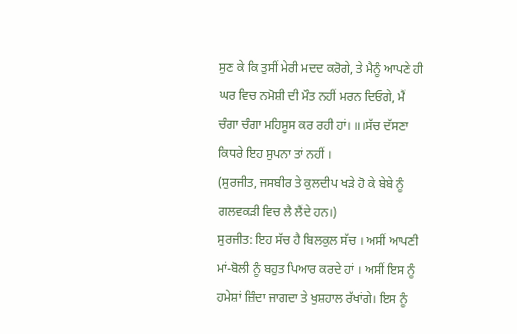ਸੁਣ ਕੇ ਕਿ ਤੁਸੀਂ ਮੇਰੀ ਮਦਦ ਕਰੋਗੇ, ਤੇ ਮੈਨੂੰ ਆਪਣੇ ਹੀ ਘਰ ਵਿਚ ਨਮੋਸ਼ੀ ਦੀ ਮੌਤ ਨਹੀਂ ਮਰਨ ਦਿਓਗੇ, ਮੈਂ ਚੰਗਾ ਚੰਗਾ ਮਹਿਸੂਸ ਕਰ ਰਹੀ ਹਾਂ। ॥।ਸੱਚ ਦੱਸਣਾ ਕਿਧਰੇ ਇਹ ਸੁਪਨਾ ਤਾਂ ਨਹੀਂ ।
(ਸੁਰਜੀਤ, ਜਸਬੀਰ ਤੇ ਕੁਲਦੀਪ ਖੜੇ ਹੋ ਕੇ ਬੇਬੇ ਨੂੰ ਗਲਵਕੜੀ ਵਿਚ ਲੈ ਲੈਂਦੇ ਹਨ।)
ਸੁਰਜੀਤ: ਇਹ ਸੱਚ ਹੈ ਬਿਲਕੁਲ ਸੱਚ । ਅਸੀਂ ਆਪਣੀ ਮਾਂ-ਬੋਲੀ ਨੂੰ ਬਹੁਤ ਪਿਆਰ ਕਰਦੇ ਹਾਂ । ਅਸੀਂ ਇਸ ਨੂੰ ਹਮੇਸ਼ਾਂ ਜ਼ਿੰਦਾ ਜਾਗਦਾ ਤੇ ਖੁਸ਼ਹਾਲ ਰੱਖਾਂਗੇ। ਇਸ ਨੂੰ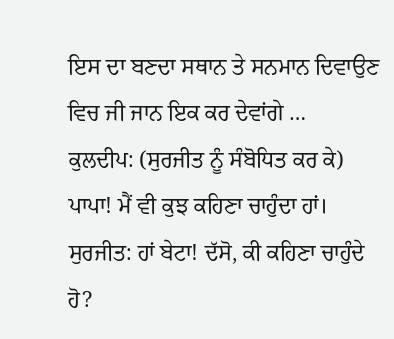ਇਸ ਦਾ ਬਣਦਾ ਸਥਾਨ ਤੇ ਸਨਮਾਨ ਦਿਵਾਉਣ ਵਿਚ ਜੀ ਜਾਨ ਇਕ ਕਰ ਦੇਵਾਂਗੇ …
ਕੁਲਦੀਪ: (ਸੁਰਜੀਤ ਨੂੰ ਸੰਬੋਧਿਤ ਕਰ ਕੇ) ਪਾਪਾ! ਮੈਂ ਵੀ ਕੁਝ ਕਹਿਣਾ ਚਾਹੁੰਦਾ ਹਾਂ।
ਸੁਰਜੀਤ: ਹਾਂ ਬੇਟਾ! ਦੱਸੋ, ਕੀ ਕਹਿਣਾ ਚਾਹੁੰਦੇ ਹੋ?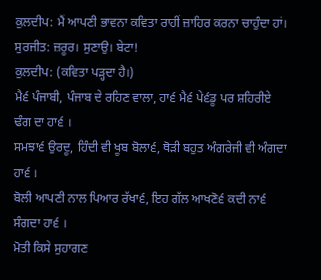ਕੁਲਦੀਪ: ਮੈਂ ਆਪਣੀ ਭਾਵਨਾ ਕਵਿਤਾ ਰਾਹੀਂ ਜ਼ਾਹਿਰ ਕਰਨਾ ਚਾਹੁੰਦਾ ਹਾਂ।
ਸੁਰਜੀਤ: ਜ਼ਰੂਰ। ਸੁਣਾਉ। ਬੇਟਾ!
ਕੁਲਦੀਪ: (ਕਵਿਤਾ ਪੜ੍ਹਦਾ ਹੈ।)
ਮੈ੬ ਪੰਜਾਬੀ, ਪੰਜਾਬ ਦੇ ਰਹਿਣ ਵਾਲਾ, ਹਾ੬ ਮੈ੬ ਪੇ੬ਡੂ ਪਰ ਸ਼ਹਿਰੀਏ ਢੰਗ ਦਾ ਹਾ੬ ।
ਸਮਝਾ੬ ਉਰਦੂ, ਹਿੰਦੀ ਵੀ ਖੂਬ ਬੋਲਾ੬, ਥੋੜੀ ਬਹੁਤ ਅੰਗਰੇਜੀ ਵੀ ਅੰਗਦਾ ਹਾ੬ ।
ਬੋਲੀ ਆਪਣੀ ਨਾਲ ਪਿਆਰ ਰੱਖਾ੬, ਇਹ ਗੱਲ ਆਖਣੋ੬ ਕਦੀ ਨਾ੬ ਸੰਗਦਾ ਹਾ੬ ।
ਮੋਤੀ ਕਿਸੇ ਸੁਹਾਗਣ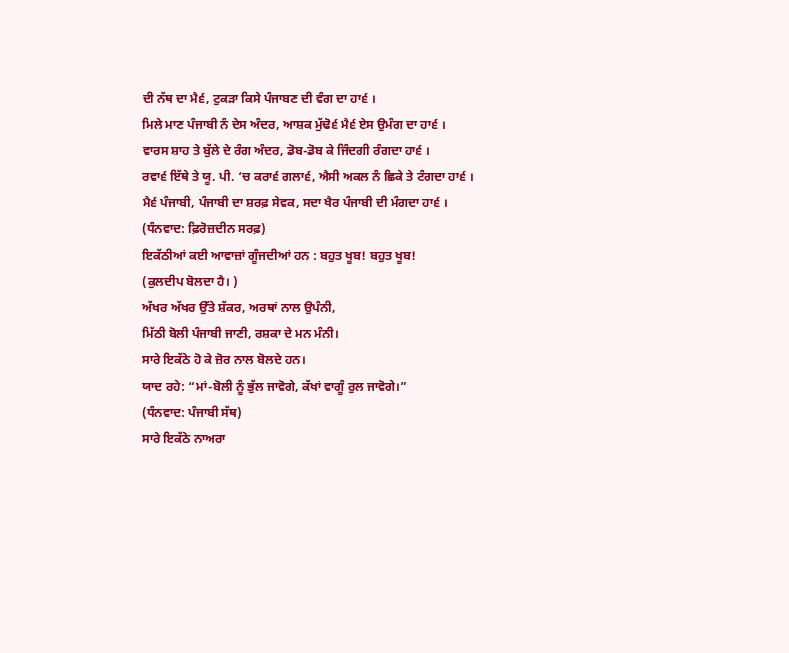ਦੀ ਨੱਥ ਦਾ ਮੈ੬, ਟੁਕੜਾ ਕਿਸੇ ਪੰਜਾਬਣ ਦੀ ਵੰਗ ਦਾ ਹਾ੬ ।
ਮਿਲੇ ਮਾਣ ਪੰਜਾਬੀ ਨੰ ਦੇਸ ਅੰਦਰ, ਆਸ਼ਕ ਮੁੱਢੋ੬ ਮੈ੬ ਏਸ ਉਮੰਗ ਦਾ ਹਾ੬ ।
ਵਾਰਸ ਸ਼ਾਹ ਤੇ ਬੁੱਲੇ ਦੇ ਰੰਗ ਅੰਦਰ, ਡੋਬ-ਡੋਬ ਕੇ ਜਿੰਦਗੀ ਰੰਗਦਾ ਹਾ੬ ।
ਰਵਾ੬ ਇੱਥੇ ਤੇ ਯੂ. ਪੀ. ‘ਚ ਕਰਾ੬ ਗਲਾ੬, ਐਸੀ ਅਕਲ ਨੰ ਛਿਕੇ ਤੇ ਟੰਗਦਾ ਹਾ੬ ।
ਮੈ੬ ਪੰਜਾਬੀ, ਪੰਜਾਬੀ ਦਾ ਸ਼ਰਫ਼ ਸੇਵਕ, ਸਦਾ ਖੈਰ ਪੰਜਾਬੀ ਦੀ ਮੰਗਦਾ ਹਾ੬ ।
(ਧੰਨਵਾਦ: ਫ਼ਿਰੋਜ਼ਦੀਨ ਸਰਫ਼)
ਇਕੱਠੀਆਂ ਕਈ ਆਵਾਜ਼ਾਂ ਗੂੰਜਦੀਆਂ ਹਨ : ਬਹੁਤ ਖੂਬ! ਬਹੁਤ ਖੂਬ!
(ਕੁਲਦੀਪ ਬੋਲਦਾ ਹੈ। )
ਅੱਖਰ ਅੱਖਰ ਉੱਤੇ ਸ਼ੱਕਰ, ਅਰਥਾਂ ਨਾਲ ਉਪੰਨੀ,
ਮਿੱਠੀ ਬੋਲੀ ਪੰਜਾਬੀ ਜਾਣੀ, ਰਸ਼ਕਾ ਦੇ ਮਨ ਮੰਨੀ।
ਸਾਰੇ ਇਕੱਠੇ ਹੋ ਕੇ ਜ਼ੋਰ ਨਾਲ ਬੋਲਦੇ ਹਨ।
ਯਾਦ ਰਹੇ: “ਮਾਂ-ਬੋਲੀ ਨੂੰ ਭੁੱਲ ਜਾਵੋਗੇ, ਕੱਖਾਂ ਵਾਗੂੰ ਰੁਲ ਜਾਵੋਗੇ।”
(ਧੰਨਵਾਦ: ਪੰਜਾਬੀ ਸੱਥ)
ਸਾਰੇ ਇਕੱਠੇ ਨਾਅਰਾ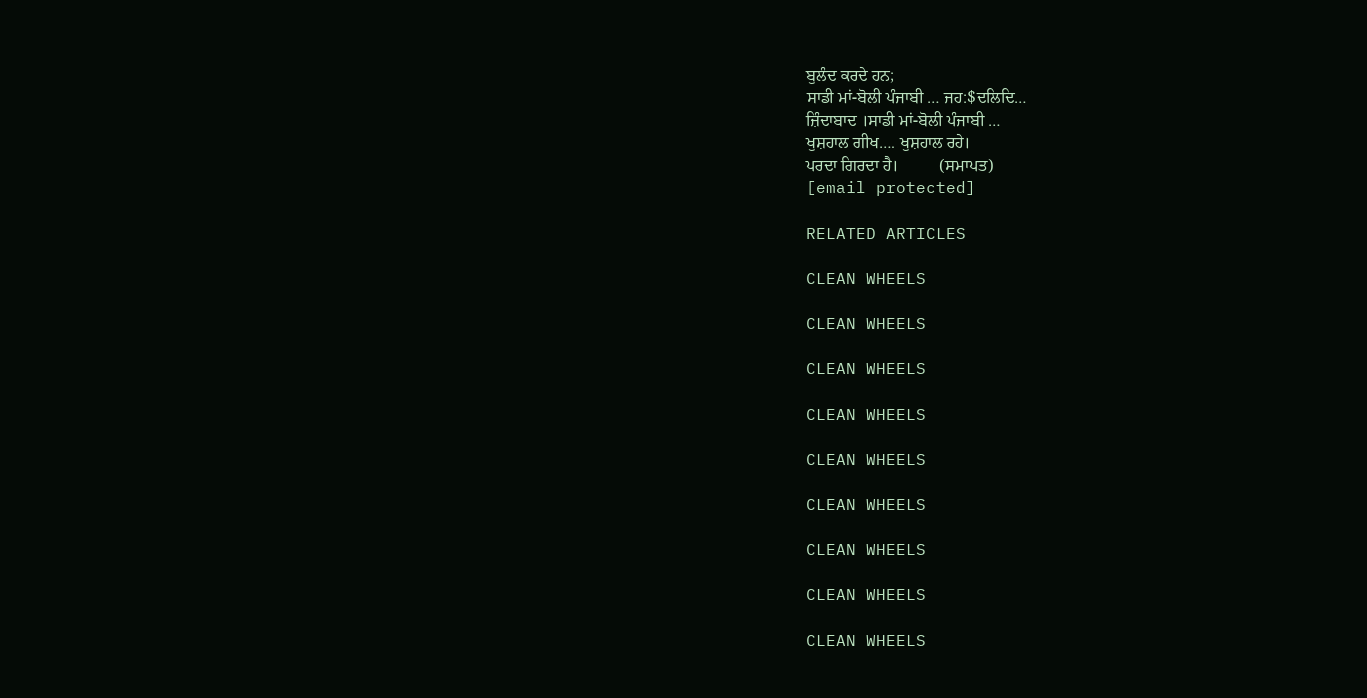ਬੁਲੰਦ ਕਰਦੇ ਹਨ;
ਸਾਡੀ ਮਾਂ-ਬੋਲੀ ਪੰਜਾਬੀ … ਜਹ:$ਦਲਿਦਿ…
ਜ਼ਿੰਦਾਬਾਦ ।ਸਾਡੀ ਮਾਂ-ਬੋਲੀ ਪੰਜਾਬੀ …
ਖੁਸ਼ਹਾਲ ਗੀਖ…. ਖੁਸ਼ਹਾਲ ਰਹੇ।
ਪਰਦਾ ਗਿਰਦਾ ਹੈ।          (ਸਮਾਪਤ)
[email protected]

RELATED ARTICLES

CLEAN WHEELS

CLEAN WHEELS

CLEAN WHEELS

CLEAN WHEELS

CLEAN WHEELS

CLEAN WHEELS

CLEAN WHEELS

CLEAN WHEELS

CLEAN WHEELS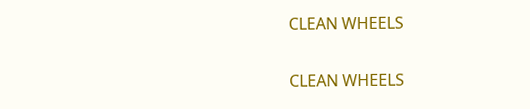CLEAN WHEELS

CLEAN WHEELS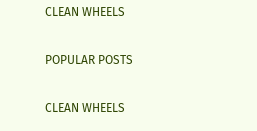CLEAN WHEELS

POPULAR POSTS

CLEAN WHEELS